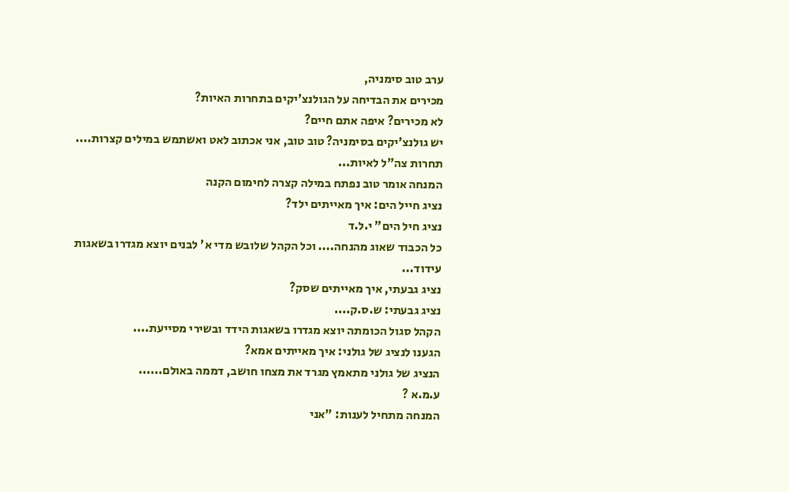ערב טוב סימניה,
מכירים את הבדיחה על הגולנצ'יקים בתחרות האיות?
לא מכירים? איפה אתם חיים?
יש גולנצ'יקים בסימניה? טוב טוב, אני אכתוב לאט ואשתמש במילים קצרות....
תחרות צה"ל לאיות...
המנחה אומר טוב נפתח במילה קצרה לחימום הקנה
נציג חייל הים: איך מאייתים ילד?
נציג חיל הים" י.ל.ד
כל הכבוד שאוג מהנחה.... וכל הקהל שלובש מדי א' לבנים יוצא מגדרו בשאגות עידוד...
נציג גבעתי, איך מאייתים שסק?
נציג גבעתי: ש.ס.ק....
הקהל סגול הכומתה יוצא מגדרו בשאגות הידד ובשירי מסייעת....
הגענו לנציג של גולני: איך מאייתים אמא?
הנציג של גולני מתאמץ מגרד את מצחו חושב, דממה באולם......
ע.מ.א ?
המנחה מתחיל לענות: "אני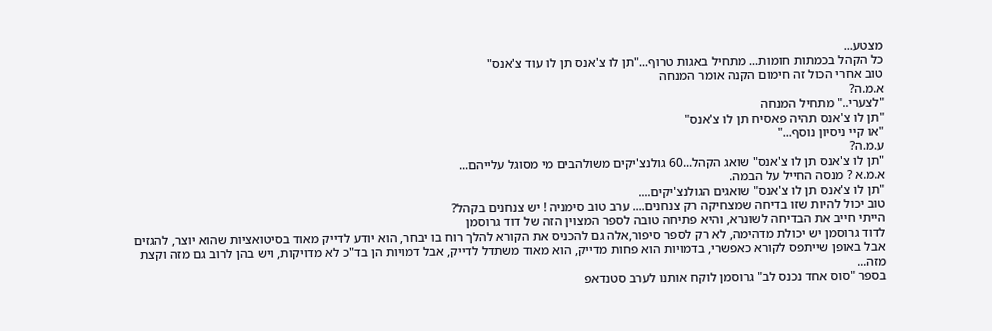מצטע...
כל הקהל בכמתות חומות... מתחיל באגות טרוף..."תן לו צ'אנס תן לו עוד צ'אנס"
טוב אחרי הכול זה חימום הקנה אומר המנחה
א.מ.ה?
"לצערי.." מתחיל המנחה
"תן לו צ'אנס תהיה פאסיח תן לו צ'אנס"
"או קיי ניסיון נוסף..."
ע.מ.ה?
"תן לו צ'אנס תן לו צ'אנס" שואג הקהל...60 גולנצ'יקים משולהבים מי מסוגל עלייהם...
א.מ.א ? מנסה החייל על הבמה.
"תן לו צ'אנס תן לו צ'אנס" שואגים הגולנצ'יקים....
טוב יכול להיות שזו בדיחה שמצחיקה רק צנחנים.... ערב טוב סימניה ! יש צנחנים בקהל?
הייתי חייב את הבדיחה לשונרא, והיא פתיחה טובה לספר המצוין הזה של דוד גרוסמן
לדוד גרוסמן יש יכולת מדהימה, לא רק לספר סיפור,אלה גם להכניס את הקורא להלך רוח בו יבחר, הוא יודע לדייק מאוד בסיטואציות שהוא יוצר, להגזים אבל באופן שייתפס לקורא כאפשרי, בדמויות הוא פחות מדייק, הוא מאוד משתדל לדייק, אבל דמויות הן בד"כ לא מדויקות, ויש בהן לרוב גם מזה וקצת מזה...
בספר "סוס אחד נכנס לב" גרוסמן לוקח אותנו לערב סטנדאפ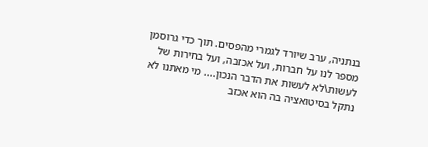בנתניה, ערב שיורד לגמרי מהפסים. תוך כדי גרוסמן מספר לנו על חברות, ועל אכזבה, ועל בחירות של לעשות\לא לעשות את הדבר הנכון.... מי מאתנו לא נתקל בסיטואציה בה הוא אכזב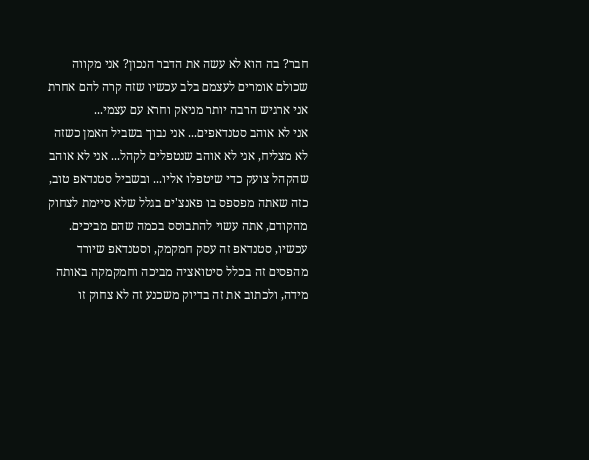חבר? בה הוא לא עשה את הדבר הנכון? אני מקווה שכולם אומרים לעצמם בלב עכשיו שזה קרה להם אחרת אני ארגיש הרבה יותר מניאק וחרא עם עצמי...
אני לא אוהב סטנדאפים... אני נבוך בשביל האמן כשזה לא מצליח, אני לא אוהב שנטפלים לקהל... אני לא אוהב שהקהל צועק כדי שיטפלו אליו... ובשביל סטנדאפ טוב, כזה שאתה מפספס בו פאנצ'ים בגלל שלא סיימת לצחוק מהקודם, אתה עשוי להתבוסס בכמה שהם מביכים.
עכשיו, סטנדאפ זה עסק חמקמק, וסטנדאפ שיורד מהפסים זה בכלל סיטואציה מביכה וחמקמקה באותה מידה, ולכתוב את זה בדיוק משכנע זה לא צחוק זו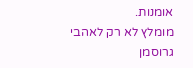אומנות.
מומלץ לא רק לאהבי גרוסמן